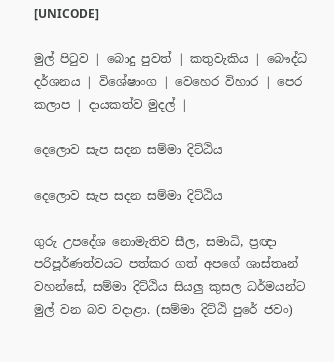[UNICODE]

මුල් පිටුව | බොදු පුවත් | කතුවැකිය | බෞද්ධ දර්ශනය | විශේෂාංග | වෙහෙර විහාර | පෙර කලාප | දායකත්ව මුදල් |

දෙලොව සැප සදන සම්මා දිට්ඨිය

දෙලොව සැප සදන සම්මා දිට්ඨිය

ගුරු උපදේශ නොමැතිව සීල, සමාධි, ප්‍රඥා පරිපූර්ණත්වයට පත්කර ගත් අපගේ ශාස්තෘන් වහන්සේ, සම්මා දිට්ඨිය සියලු කුසල ධර්මයන්ට මුල් වන බව වදාළා. (සම්මා දිට්ඨි පුරේ ජවං)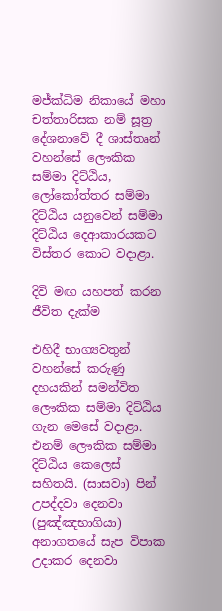මජ්ක්‍ධිම නිකායේ මහා චත්තාරිසක නම් සූත්‍ර දේශනාවේ දී ශාස්තෘන් වහන්සේ ලෞකික සම්මා දිට්ඨිය, ලෝකෝත්තර සම්මා දිට්ඨිය යනුවෙන් සම්මා දිට්ඨිය දෙආකාරයකට විස්තර කොට වදාළා.

දිවි මඟ යහපත් කරන ජීවිත දැක්ම

එහිදී භාග්‍යවතුන් වහන්සේ කරුණු දහයකින් සමන්විත ලෞකික සම්මා දිට්ඨිය ගැන මෙසේ වදාළා. එනම් ලෞකික සම්මා දිට්ඨිය කෙලෙස් සහිතයි. (සාසවා) පින් උපද්දවා දෙනවා (පුඤ්ඤභාගියා) අනාගතයේ සැප විපාක උදාකර දෙනවා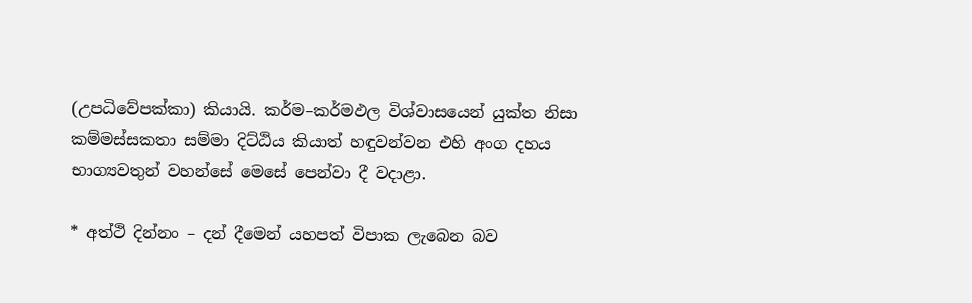(උපධිවේපක්කා) කියායි. කර්ම–කර්මඵල විශ්වාසයෙන් යුක්ත නිසා කම්මස්සකතා සම්මා දිට්ඨිය කියාත් හඳුවන්වන එහි අංග දහය භාග්‍යවතුන් වහන්සේ මෙසේ පෙන්වා දී වදාළා.

* අත්ථි දින්නං – දන් දීමෙන් යහපත් විපාක ලැබෙන බව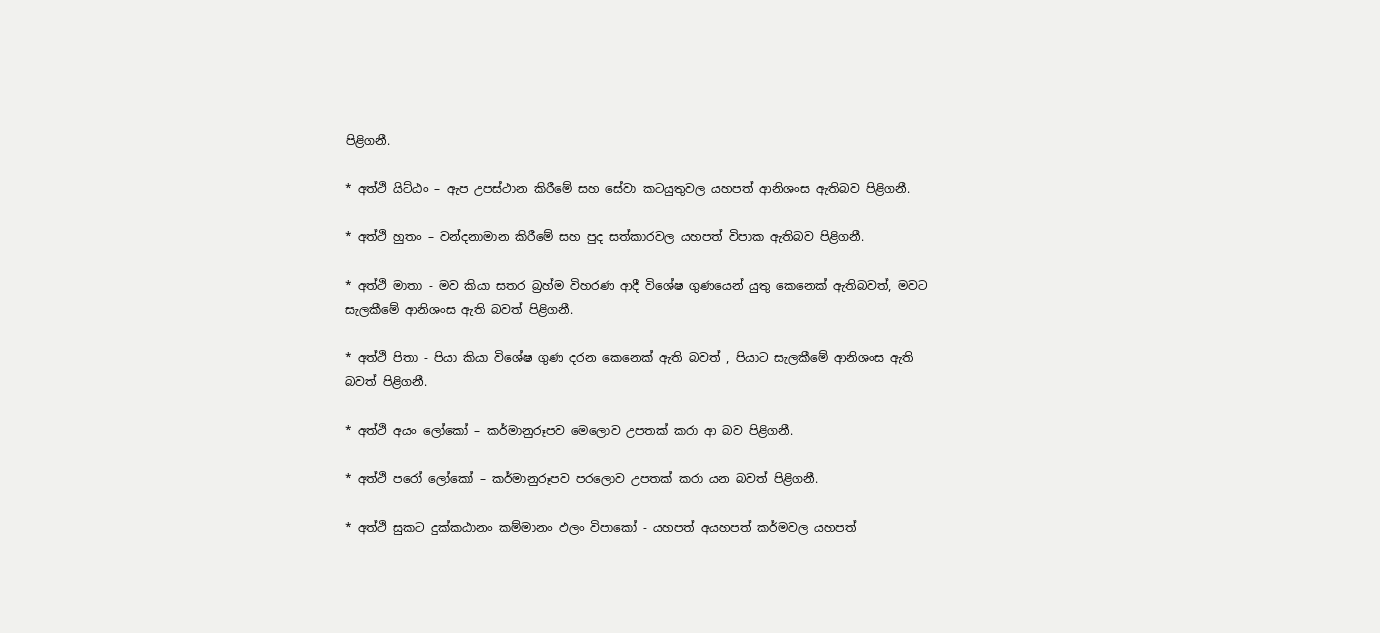පිළිගනී.

* අත්ථි යිට්ඨං – ඇප උපස්ථාන කිරීමේ සහ සේවා කටයුතුවල යහපත් ආනිශංස ඇතිබව පිළිගනී.

* අත්ථි හුතං – වන්දනාමාන කිරීමේ සහ පුද සත්කාරවල යහපත් විපාක ඇතිබව පිළිගනී.

* අත්ථි මාතා - මව කියා සතර බ්‍රහ්ම විහරණ ආදී විශේෂ ගුණයෙන් යුතු කෙනෙක් ඇතිබවත්, මවට සැලකීමේ ආනිශංස ඇති බවත් පිළිගනී.

* අත්ථි පිතා - පියා කියා විශේෂ ගුණ දරන කෙනෙක් ඇති බවත් , පියාට සැලකීමේ ආනිශංස ඇති බවත් පිළිගනී.

* අත්ථි අයං ලෝකෝ – කර්මානුරූපව මෙලොව උපතක් කරා ආ බව පිළිගනී.

* අත්ථි පරෝ ලෝකෝ – කර්මානුරූපව පරලොව උපතක් කරා යන බවත් පිළිගනී.

* අත්ථි සුකට දුක්කඨානං කම්මානං ඵලං විපාකෝ - යහපත් අයහපත් කර්මවල යහපත්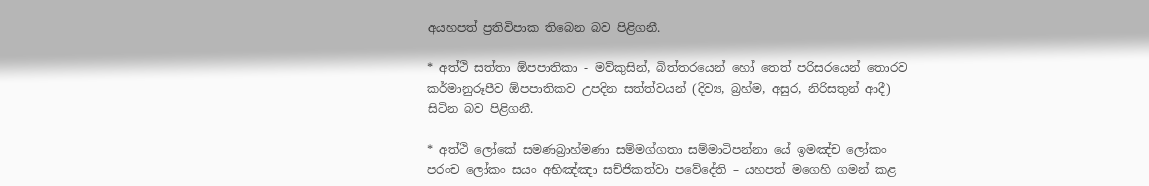අයහපත් ප්‍රතිවිපාක තිබෙන බව පිළිගනී.

* අත්ථි සත්තා ඕපපාතිකා - මව්කුසින්, බිත්තරයෙන් හෝ තෙත් පරිසරයෙන් තොරව කර්මානුරූපීව ඕපපාතිකව උපදින සත්ත්වයන් (දිව්‍ය, බ්‍රහ්ම, අසුර, නිරිසතුන් ආදී) සිටින බව පිළිගනී.

* අත්ථි ලෝකේ සමණබ්‍රාහ්මණා සම්මග්ගතා සම්මාටිපන්නා යේ ඉමඤ්ච ලෝකං පරංච ලෝකං සයං අභිඤ්ඤා සච්ජිකත්වා පවේදේති – යහපත් මගෙහි ගමන් කළ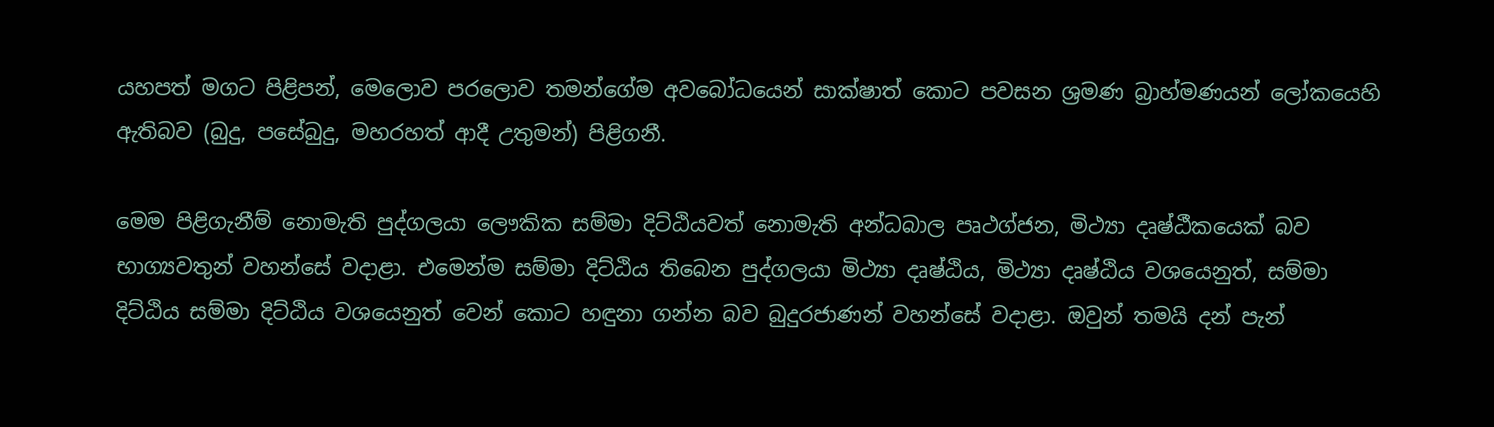යහපත් මගට පිළිපන්, මෙලොව පරලොව තමන්ගේම අවබෝධයෙන් සාක්ෂාත් කොට පවසන ශ්‍රමණ බ්‍රාහ්මණයන් ලෝකයෙහි ඇතිබව (බුදු, පසේබුදු, මහරහත් ආදී උතුමන්) පිළිගනී.

මෙම පිළිගැනීම් නොමැති පුද්ගලයා ලෞකික සම්මා දිට්ඨියවත් නොමැති අන්ධබාල පෘථග්ජන, මිථ්‍යා දෘෂ්ඨීකයෙක් බව භාග්‍යවතුන් වහන්සේ වදාළා. එමෙන්ම සම්මා දිට්ඨිය තිබෙන පුද්ගලයා මිථ්‍යා දෘෂ්ඨිය, මිථ්‍යා දෘෂ්ඨිය වශයෙනුත්, සම්මා දිට්ඨිය සම්මා දිට්ඨිය වශයෙනුත් වෙන් කොට හඳුනා ගන්න බව බුදුරජාණන් වහන්සේ වදාළා. ඔවුන් තමයි දන් පැන්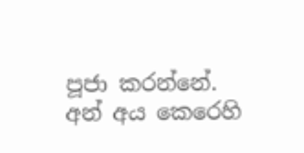පූජා කරන්නේ. අන් අය කෙරෙහි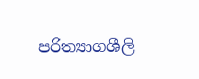පරිත්‍යාගශීලි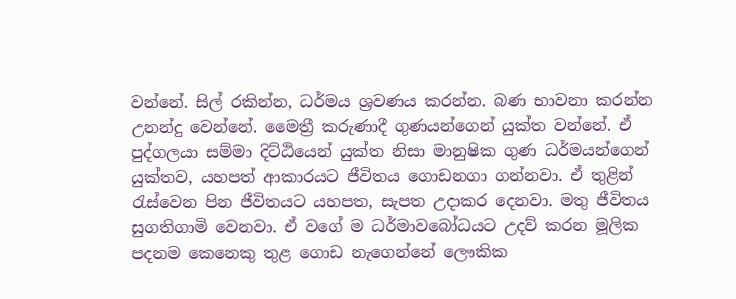වන්නේ. සිල් රකින්න, ධර්මය ශ්‍රවණය කරන්න. බණ භාවනා කරන්න උනන්දු වෙන්නේ. මෛත්‍රී කරුණාදී ගුණයන්ගෙන් යුක්ත වන්නේ. ඒ පුද්ගලයා සම්මා දිට්ඨියෙන් යුක්ත නිසා මානුෂික ගුණ ධර්මයන්ගෙන් යුක්තව, යහපත් ආකාරයට ජීවිතය ගොඩනගා ගන්නවා. ඒ තුළින් රැස්වෙන පින ජීවිතයට යහපත, සැපත උදාකර දෙනවා. මතු ජීවිතය සුගතිගාමි වෙනවා. ඒ වගේ ම ධර්මාවබෝධයට උදව් කරන මූලික පදනම කෙනෙකු තුළ ගොඩ නැගෙන්නේ ලෞකික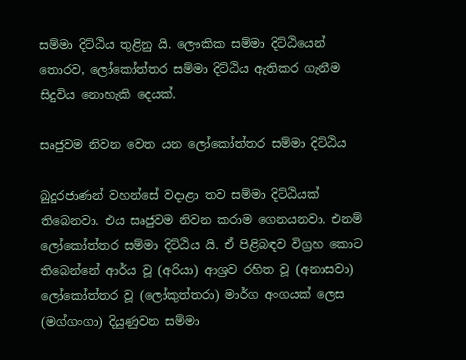සම්මා දිට්ඨිය තුළිනු යි. ලෞකික සම්මා දිට්ඨියෙන් තොරව, ලෝකෝත්තර සම්මා දිට්ඨිය ඇතිකර ගැනීම සිදුවිය නොහැකි දෙයක්.

සෘජුවම නිවන වෙත යන ලෝකෝත්තර සම්මා දිට්ඨිය

බුදුරජාණන් වහන්සේ වදාළා තව සම්මා දිට්ඨියක් තිබෙනවා. එය සෘජුවම නිවන කරාම ගෙනයනවා. එනම් ලෝකෝත්තර සම්මා දිට්ඨිය යි. ඒ පිළිබඳව විග්‍රහ කොට තිබෙන්නේ ආර්ය වූ (අරියා) ආශ්‍රව රහිත වූ (අනාසවා) ලෝකෝත්තර වූ (ලෝකුත්තරා) මාර්ග අංගයක් ලෙස (මග්ගංගා) දියුණුවන සම්මා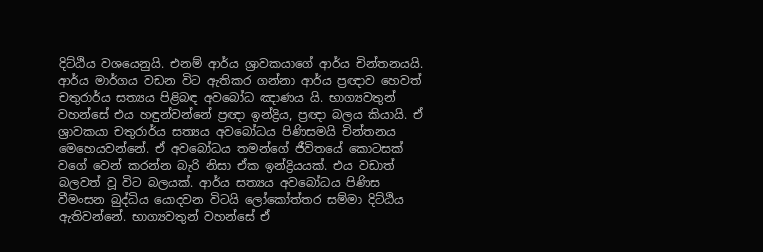දිට්ඨිය වශයෙනුයි. එනම් ආර්ය ශ්‍රාවකයාගේ ආර්ය චින්තනයයි. ආර්ය මාර්ගය වඩන විට ඇතිකර ගන්නා ආර්ය ප්‍රඥාව හෙවත් චතුරාර්ය සත්‍යය පිළිබඳ අවබෝධ ඤාණය යි. භාග්‍යවතුන් වහන්සේ එය හඳුන්වන්නේ ප්‍රඥා ඉන්ද්‍රිය, ප්‍රඥා බලය කියායි. ඒ ශ්‍රාවකයා චතුරාර්ය සත්‍යය අවබෝධය පිණිසමයි චින්තනය මෙහෙයවන්නේ. ඒ අවබෝධය තමන්ගේ ජීවිතයේ කොටසක් වගේ වෙන් කරන්න බැරි නිසා ඒක ඉන්ද්‍රියයක්. එය වඩාත් බලවත් වූ විට බලයක්. ආර්ය සත්‍යය අවබෝධය පිණිස වීමංසන බුද්ධිය යොදවන විටයි ලෝකෝත්තර සම්මා දිට්ඨිය ඇතිවන්නේ. භාග්‍යවතුන් වහන්සේ ඒ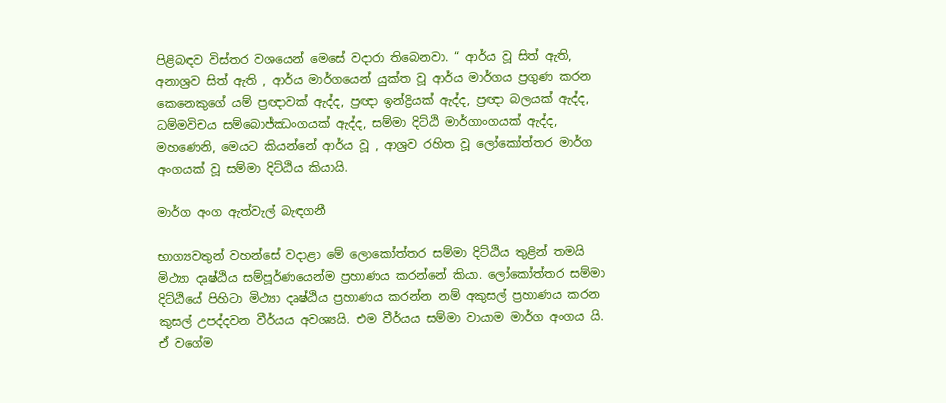පිළිබඳව විස්තර වශයෙන් මෙසේ වදාරා තිබෙනවා. “ ආර්ය වූ සිත් ඇති, අනාශ්‍රව සිත් ඇති , ආර්ය මාර්ගයෙන් යුක්ත වූ ආර්ය මාර්ගය ප්‍රගුණ කරන කෙනෙකුගේ යම් ප්‍රඥාවක් ඇද්ද, ප්‍රඥා ඉන්ද්‍රියක් ඇද්ද, ප්‍රඥා බලයක් ඇද්ද, ධම්මවිචය සම්බොජ්ඣංගයක් ඇද්ද, සම්මා දිට්ඨි මාර්ගාංගයක් ඇද්ද, මහණෙනි, මෙයට කියන්නේ ආර්ය වූ , ආශ්‍රව රහිත වූ ලෝකෝත්තර මාර්ග අංගයක් වූ සම්මා දිට්ඨිය කියායි.

මාර්ග අංග ඇත්වැල් බැඳගනී

භාග්‍යවතුන් වහන්සේ වදාළා මේ ලොකෝත්තර සම්මා දිට්ඨිය තුළින් තමයි මිථ්‍යා දෘෂ්ඨිය සම්පූර්ණයෙන්ම ප්‍රහාණය කරන්නේ කියා. ලෝකෝත්තර සම්මා දිට්ඨියේ පිහිටා මිථ්‍යා දෘෂ්ඨිය ප්‍රහාණය කරන්න නම් අකුසල් ප්‍රහාණය කරන කුසල් උපද්දවන වීර්යය අවශ්‍යයි. එම වීර්යය සම්මා වායාම මාර්ග අංගය යි. ඒ වගේම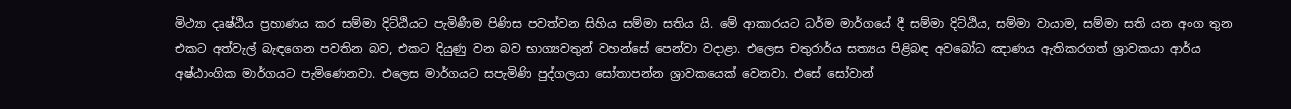මිථ්‍යා දෘෂ්ඨිය ප්‍රහාණය කර සම්මා දිට්ඨියට පැමිණීම පිණිස පවත්වන සිහිය සම්මා සතිය යි. මේ ආකාරයට ධර්ම මාර්ගයේ දී සම්මා දිට්ඨිය, සම්මා වායාම, සම්මා සති යන අංග තුන එකට අත්වැල් බැඳගෙන පවතින බව, එකට දියුණු වන බව භාග්‍යවතුන් වහන්සේ පෙන්වා වදාළා. එලෙස චතුරාර්ය සත්‍යය පිළිබඳ අවබෝධ ඤාණය ඇතිකරගත් ශ්‍රාවකයා ආර්ය අෂ්ඨාංගික මාර්ගයට පැමිණෙනවා. එලෙස මාර්ගයට සපැමිණි පුද්ගලයා සෝතාපන්න ශ්‍රාවකයෙක් වෙනවා. එසේ සෝවාන්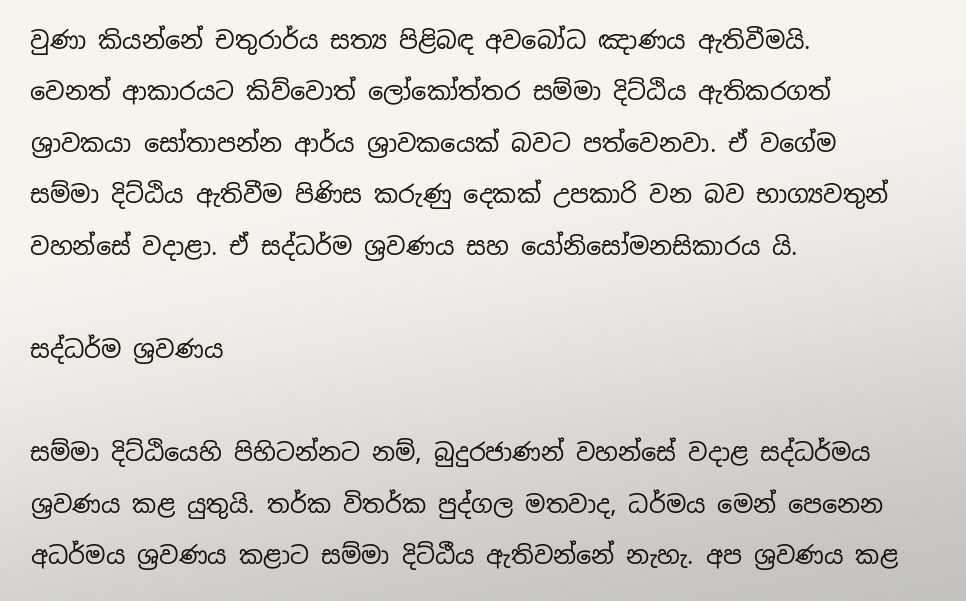වුණා කියන්නේ චතුරාර්ය සත්‍ය පිළිබඳ අවබෝධ ඤාණය ඇතිවීමයි. වෙනත් ආකාරයට කිව්වොත් ලෝකෝත්තර සම්මා දිට්ඨිය ඇතිකරගත් ශ්‍රාවකයා සෝතාපන්න ආර්ය ශ්‍රාවකයෙක් බවට පත්වෙනවා. ඒ වගේම සම්මා දිට්ඨිය ඇතිවීම පිණිස කරුණු දෙකක් උපකාරි වන බව භාග්‍යවතුන් වහන්සේ වදාළා. ඒ සද්ධර්ම ශ්‍රවණය සහ යෝනිසෝමනසිකාරය යි.

සද්ධර්ම ශ්‍රවණය

සම්මා දිට්ඨියෙහි පිහිටන්නට නම්, බුදුරජාණන් වහන්සේ වදාළ සද්ධර්මය ශ්‍රවණය කළ යුතුයි. තර්ක විතර්ක පුද්ගල මතවාද, ධර්මය මෙන් පෙනෙන අධර්මය ශ්‍රවණය කළාට සම්මා දිට්ඨීය ඇතිවන්නේ නැහැ. අප ශ්‍රවණය කළ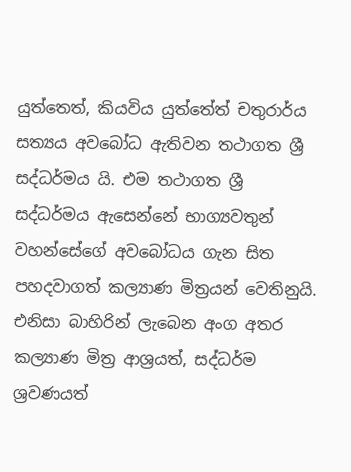යුත්තෙත්, කියවිය යුත්තේත් චතුරාර්ය සත්‍යය අවබෝධ ඇතිවන තථාගත ශ්‍රී සද්ධර්මය යි. එම තථාගත ශ්‍රී සද්ධර්මය ඇසෙන්නේ භාග්‍යවතුන් වහන්සේගේ අවබෝධය ගැන සිත පහදවාගත් කල්‍යාණ මිත්‍රයන් වෙතිනුයි. එනිසා බාහිරින් ලැබෙන අංග අතර කල්‍යාණ මිත්‍ර ආශ්‍රයත්, සද්ධර්ම ශ්‍රවණයත්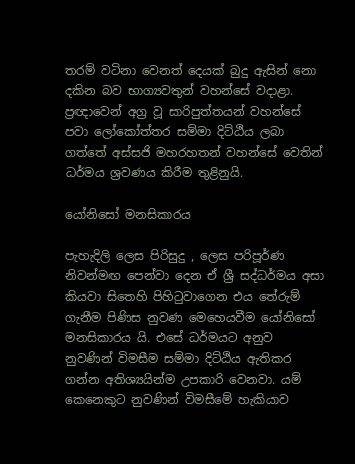තරම් වටිනා වෙනත් දෙයක් බුදු ඇසින් නො දකින බව භාග්‍යවතුන් වහන්සේ වදාළා. ප්‍රඥාවෙන් අග්‍ර වූ සාරිපුත්තයන් වහන්සේ පවා ලෝකෝත්තර සම්මා දිට්ඨිය ලබා ගත්තේ අස්සජි මහරහතන් වහන්සේ වෙතින් ධර්මය ශ්‍රවණය කිරීම තුළිනුයි.

යෝනිසෝ මනසිකාරය

පැහැදිලි ලෙස පිරිසුදු , ලෙස පරිපූර්ණ නිවන්මඟ පෙන්වා දෙන ඒ ශ්‍රී සද්ධර්මය අසා කියවා සිතෙහි පිහිටුවාගෙන එය තේරුම් ගැනීම පිණිස නුවණ මෙහෙයවීම යෝනිසෝ මනසිකාරය යි. එසේ ධර්මයට අනුව නුවණින් විමසීම සම්මා දිට්ඨිය ඇතිකර ගන්න අතිශ්‍යයින්ම උපකාරි වෙනවා. යම් කෙනෙකුට නුවණින් විමසීමේ හැකියාව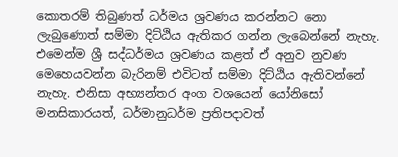කොතරම් තිබුණත් ධර්මය ශ්‍රවණය කරන්නට නො ලැබුණොත් සම්මා දිට්ඨිය ඇතිකර ගන්න ලැබෙන්නේ නැහැ. එමෙන්ම ශ්‍රී සද්ධර්මය ශ්‍රවණය කළත් ඒ අනුව නුවණ මෙහෙයවන්න බැරිනම් එවිටත් සම්මා දිට්ඨිය ඇතිවන්නේ නැහැ. එනිසා අභ්‍යන්තර අංග වශයෙන් යෝනිසෝ මනසිකාරයත්, ධර්මානුධර්ම ප්‍රතිපදාවත්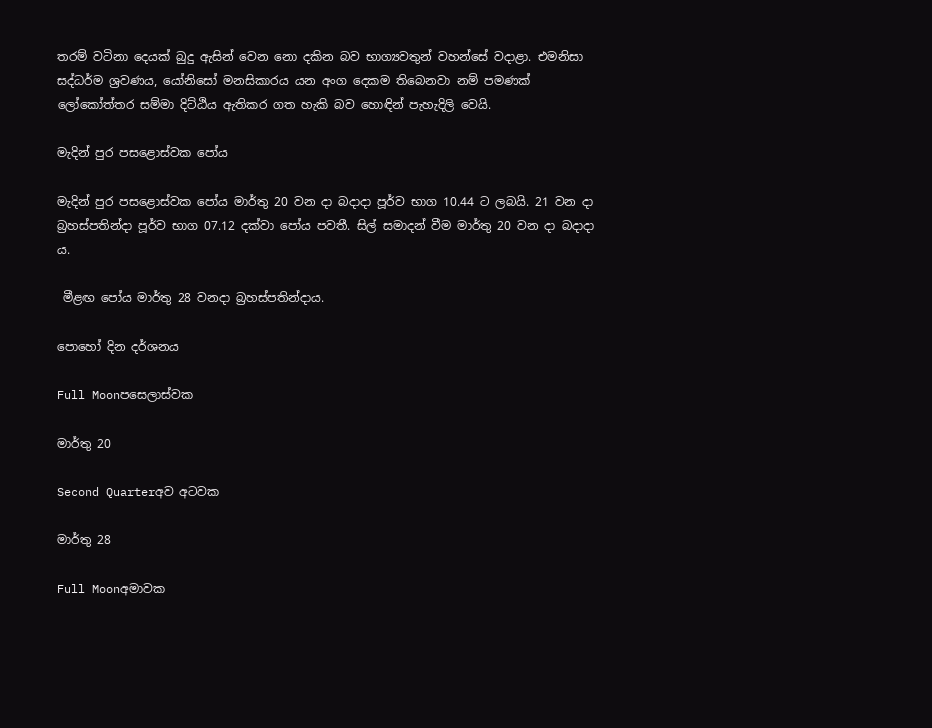තරම් වටිනා දෙයක් බුදු ඇසින් වෙන නො දකින බව භාග්‍යවතුන් වහන්සේ වදාළා. එමනිසා සද්ධර්ම ශ්‍රවණය, යෝනිසෝ මනසිකාරය යන අංග දෙකම තිබෙනවා නම් පමණක් ලෝකෝත්තර සම්මා දිට්ඨිය ඇතිකර ගත හැකි බව හොඳින් පැහැදිලි වෙයි.

මැදින් පුර පසළොස්වක පෝය

මැදින් පුර පසළොස්වක පෝය මාර්තු 20 වන දා බදාදා පූර්ව භාග 10.44 ට ලබයි. 21 වන දා බ්‍රහස්පතින්දා පූර්ව භාග 07.12 දක්වා පෝය පවතී. සිල් සමාදන් වීම මාර්තු 20 වන දා බදාදා ය.

 මීළඟ පෝය මාර්තු 28 වනදා බ්‍රහස්පතින්දාය.

පොහෝ දින දර්ශනය

Full Moonපසෙලාස්වක

මාර්තු 20

Second Quarterඅව අටවක

මාර්තු 28

Full Moonඅමාවක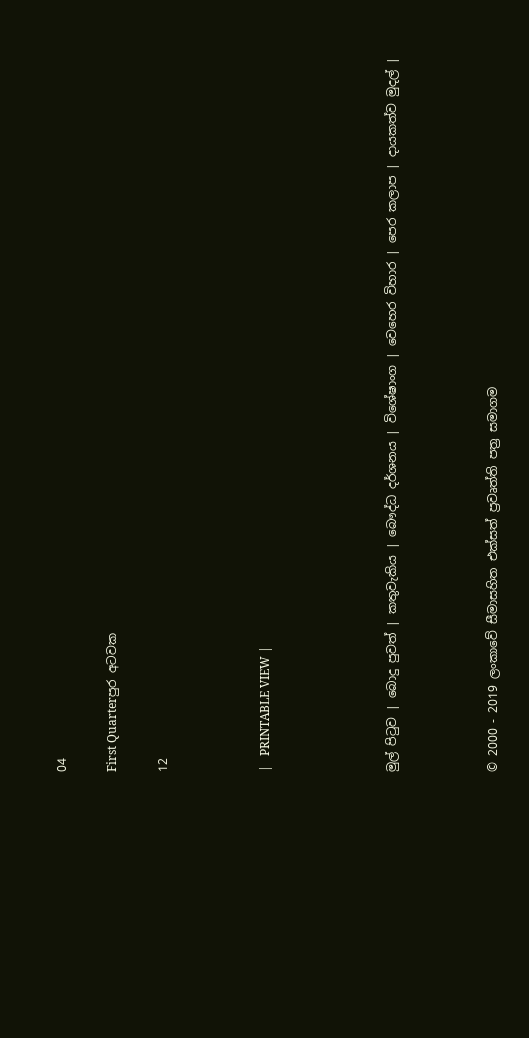04

First Quarterපුර අටවක

12



|   PRINTABLE VIEW |




මුල් පිටුව | බොදු පුවත් | කතුවැකිය | බෞද්ධ දර්ශනය | විශේෂාංග | වෙහෙර විහාර | පෙර කලාප | දායකත්ව මුදල් |



© 2000 - 2019 ලංකාවේ සීමාසහිත එක්සත් ප්‍රවෘත්ති පත්‍ර සමාගම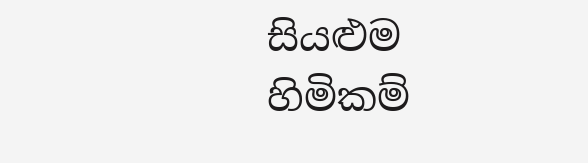සියළුම හිමිකම්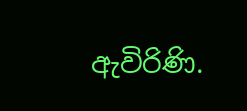ඇවිරිණි.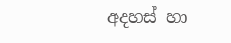අදහස් හා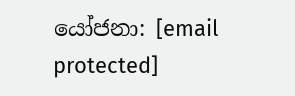යෝජනා: [email protected]